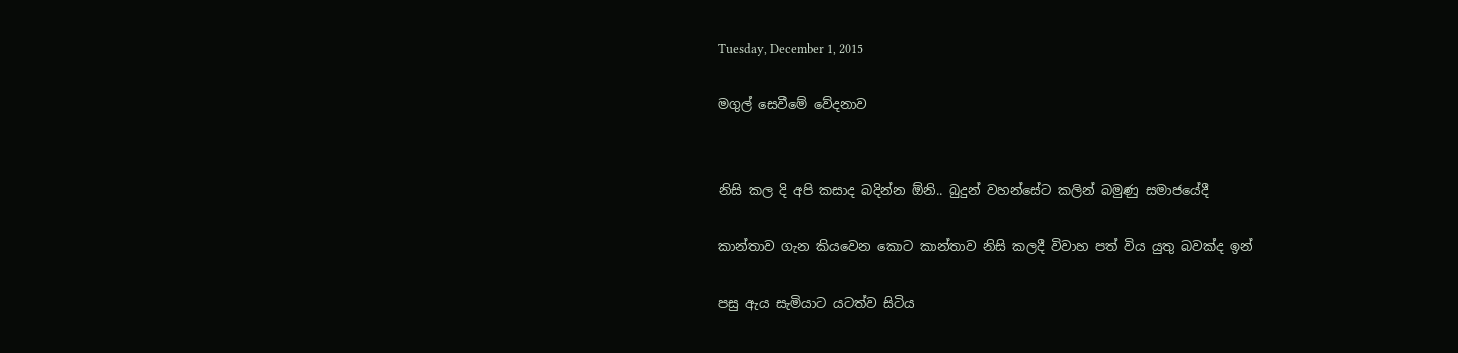Tuesday, December 1, 2015

මගුල් සෙවීමේ වේදනාව


නිසි කල දි අපි කසාද බදින්න ඕනි.. බුදුන් වහන්සේට කලින් බමුණු සමාජයේදී

කාන්තාව ගැන කියවෙන කොට කාන්තාව නිසි කලදී විවාහ පත් විය යුතු බවක්ද ඉන්

පසු ඇය සැමියාට යටත්ව සිටිය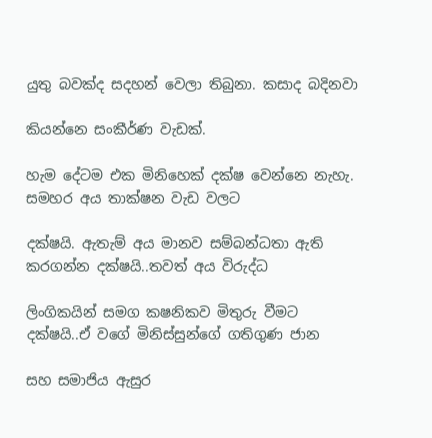යුතු බවක්ද සදහන් වෙලා තිබුනා. කසාද බදිනවා

කියන්නෙ සංකීර්ණ වැඩක්.

හැම දේටම එක මිනිහෙක් දක්ෂ වෙන්නෙ නැහැ. සමහර අය තාක්ෂන වැඩ වලට

දක්ෂයි. ඇතැම් අය මානව සම්බන්ධතා ඇති කරගන්න දක්ෂයි..තවත් අය විරුද්ධ

ලිංගිකයින් සමග කෂනිකව මිතුරු වීමට දක්ෂයි..ඒ වගේ මිනිස්සුන්ගේ ගතිගුණ ජාන

සහ සමාජිය ඇසුර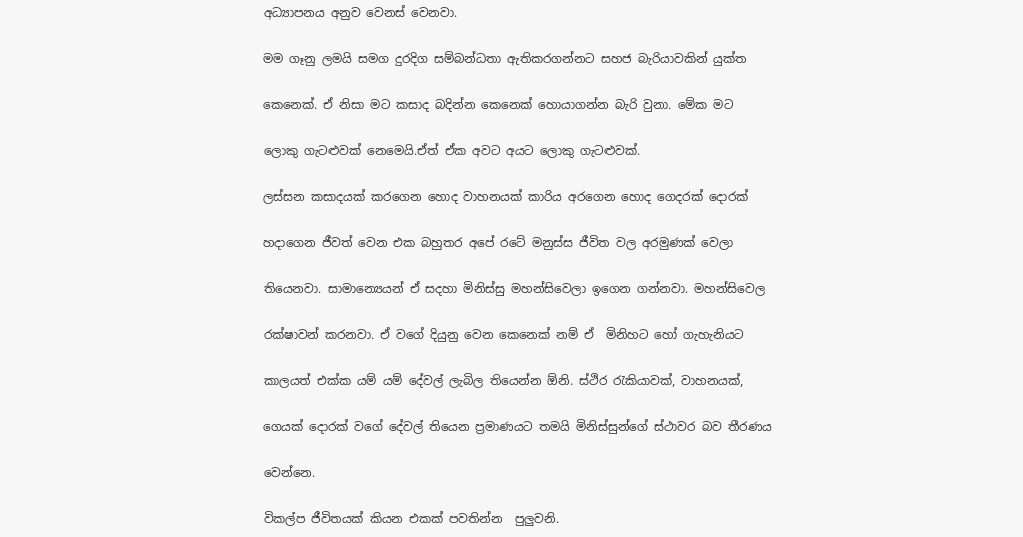අධ්‍යාපනය අනුව වෙනස් වෙනවා.

මම ගෑනු ලමයි සමග දුරදිග සම්බන්ධතා ඇතිකරගන්නට සහජ බැරියාවකින් යුක්ත

කෙනෙක්. ඒ නිසා මට කසාද බදින්න කෙනෙක් හොයාගන්න බැරි වුනා. මේක මට

ලොකු ගැටළුවක් නෙමෙයි.ඒත් ඒක අවට අයට ලොකු ගැටළුවක්.

ලස්සන කසාදයක් කරගෙන හොද වාහනයක් කාරිය අරගෙන හොද ගෙදරක් දොරක්

හදාගෙන ජීවත් වෙන එක බහුතර අපේ රටේ මනුස්ස ජීවිත වල අරමුණක් වෙලා

තියෙනවා. සාමාන්‍යෙයන් ඒ සදහා මිනිස්සු මහන්සිවෙලා ඉගෙන ගන්නවා. මහන්සිවෙල

රක්ෂාවන් කරනවා. ඒ වගේ දියුනු වෙන කෙනෙක් නම් ඒ  මිනිහට හෝ ගැහැනියට

කාලයත් එක්ක යම් යම් දේවල් ලැබිල තියෙන්න ඕනි. ස්ථිර රැකියාවක්, වාහනයක්,

ගෙයක් දොරක් වගේ දේවල් තියෙන ප්‍රමාණයට තමයි මිනිස්සුන්ගේ ස්ථාවර බව තීරණය

වෙන්නෙ.

විකල්ප ජීවිතයක් කියන එකක් පවතින්න  පුලුවනි.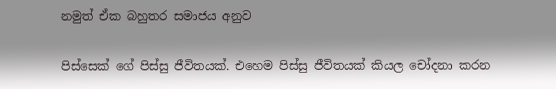නමුත් ඒක බහුතර සමාජය අනුව

පිස්සෙක් ගේ පිස්සු ජීවිතයක්. එහෙම පිස්සු ජීවිතයක් කියල චෝදනා කරන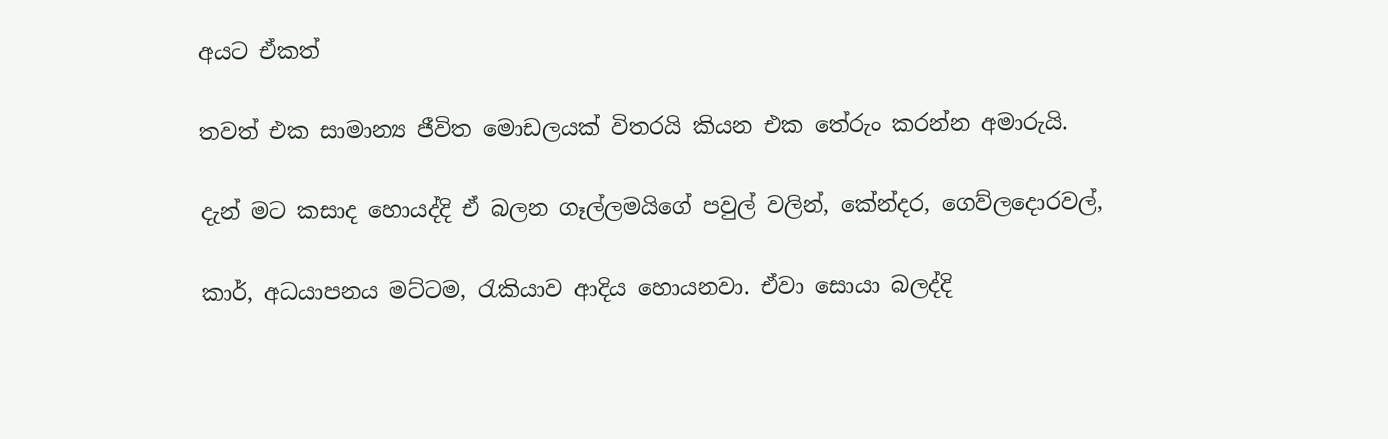අයට ඒකත්

තවත් එක සාමාන්‍ය ජීවිත මොඩලයක් විතරයි කියන එක තේරුං කරන්න අමාරුයි.

දැන් මට කසාද හොයද්දි ඒ බලන ගෑල්ලමයිගේ පවුල් වලින්, කේන්දර, ගෙව්ලදොරවල්,

කාර්, අධයාපනය මට්ටම, රැකියාව ආදිය හොයනවා. ඒවා සොයා බලද්දි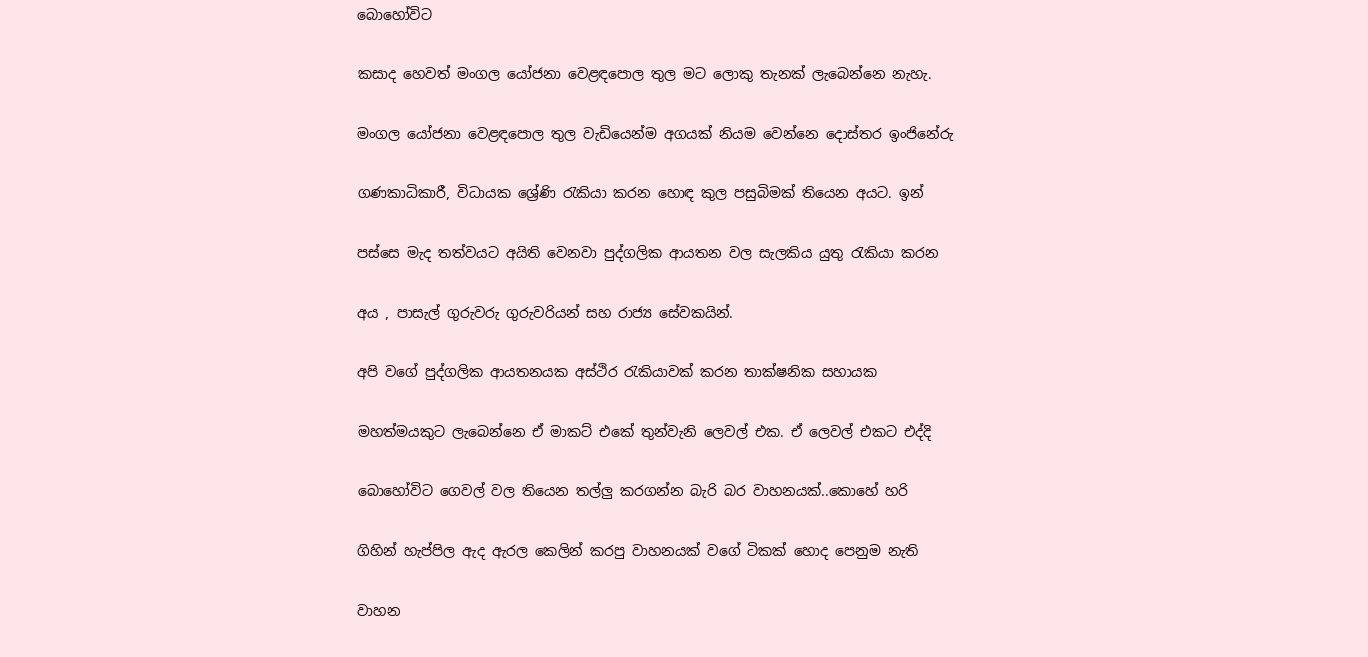බොහෝවිට

කසාද හෙවත් මංගල යෝජනා වෙළඳපොල තුල මට ලොකු තැනක් ලැබෙන්නෙ නැහැ.

මංගල යෝජනා වෙළඳපොල තුල වැඩියෙන්ම අගයක් නියම වෙන්නෙ දොස්තර ඉංජිනේරු

ගණකාධිකාරී, විධායක ශ්‍රේණි රැකියා කරන හොඳ කුල පසුබිමක් තියෙන අයට. ඉන්

පස්සෙ මැද තත්වයට අයිති වෙනවා පුද්ගලික ආයතන වල සැලකිය යුතු රැකියා කරන

අය , පාසැල් ගුරුවරු ගුරුවරියන් සහ රාජ්‍ය සේවකයින්.

අපි වගේ පුද්ගලික ආයතනයක අස්ථිර රැකියාවක් කරන තාක්ෂනික සහායක

මහත්මයකුට ලැබෙන්නෙ ඒ මාකට් එකේ තුන්වැනි ලෙවල් එක. ඒ ලෙවල් එකට එද්දි

බොහෝවිට ගෙවල් වල තියෙන තල්ලු කරගන්න බැරි බර වාහනයක්..කොහේ හරි

ගිහින් හැප්පිල ඇද ඇරල කෙලින් කරපු වාහනයක් වගේ ටිකක් හොද පෙනුම නැති

වාහන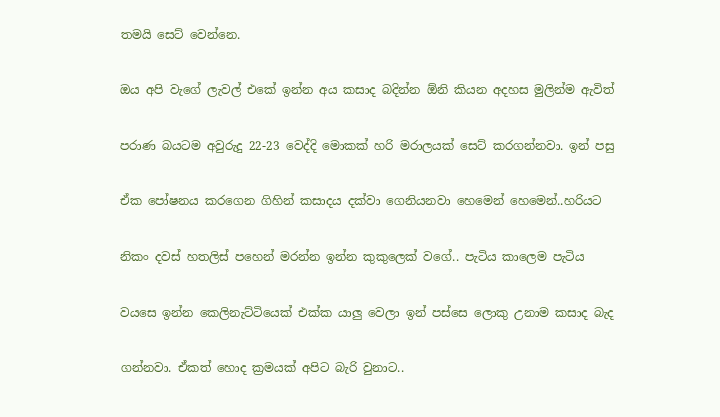තමයි සෙට් වෙන්නෙ.

ඔය අපි වැගේ ලැවල් එකේ ඉන්න අය කසාද බදින්න ඕනි කියන අදහස මුලින්ම ඇවිත්

පරාණ බයටම අවුරුදු 22-23 වෙද්දි මොකක් හරි මරාලයක් සෙට් කරගන්නවා. ඉන් පසු

ඒක පෝෂනය කරගෙන ගිහින් කසාදය දක්වා ගෙනියනවා හෙමෙන් හෙමෙන්..හරියට

නිකං දවස් හතලිස් පහෙන් මරන්න ඉන්න කුකුලෙක් වගේ.. පැටිය කාලෙම පැටිය

වයසෙ ඉන්න කෙලිනැට්ටියෙක් එක්ක යාලු වෙලා ඉන් පස්සෙ ලොකු උනාම කසාද බැද

ගන්නවා. ඒකත් හොද ක්‍රමයක් අපිට බැරි වුනාට..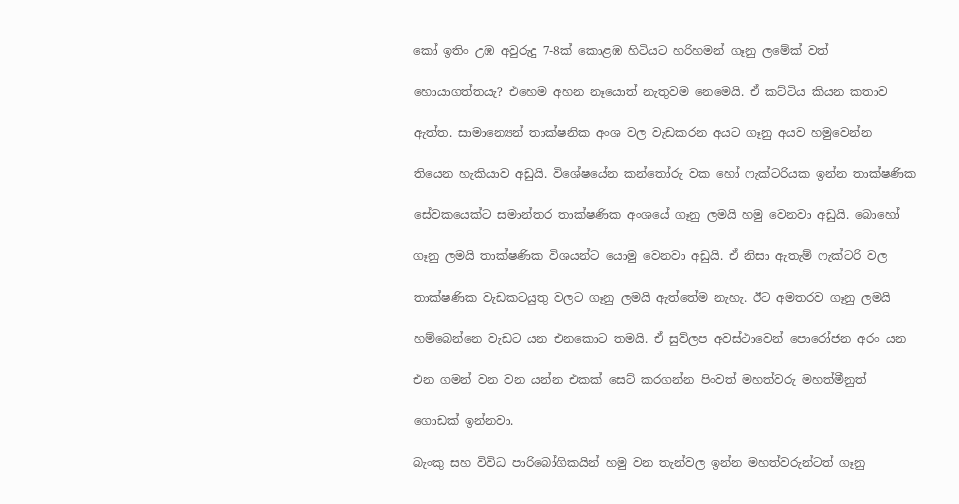කෝ ඉතිං උඹ අවුරුදු 7-8ක් කොළඹ හිටියට හරිහමන් ගෑනු ලමේක් වත්

හොයාගත්තයැ? එහෙම අහන නෑයොත් නැතුවම නෙමෙයි. ඒ කට්ටිය කියන කතාව

ඇත්ත. සාමාන්‍යෙන් තාක්ෂනික අංශ වල වැඩකරන අයට ගෑනු අයව හමුවෙන්න

තියෙන හැකියාව අඩුයි. විශේෂයේන කන්තෝරු වක හෝ ෆැක්ටරියක ඉන්න තාක්ෂණික

සේවකයෙක්ට සමාන්තර තාක්ෂණික අංශයේ ගෑනු ලමයි හමු වෙනවා අඩුයි. බොහෝ

ගෑනු ලමයි තාක්ෂණික විශයන්ට යොමු වෙනවා අඩුයි. ඒ නිසා ඇතැම් ෆැක්ටරි වල

තාක්ෂණික වැඩකටයුතු වලට ගෑනු ලමයි ඇත්තේම නැහැ. ඊට අමතරව ගෑනු ලමයි

හම්බෙන්නෙ වැඩට යන එනකොට තමයි. ඒ සුව්ලප අවස්ථාවෙන් පොරෝජන අරං යන

එන ගමන් වන වන යන්න එකක් සෙට් කරගන්න පිංවත් මහත්වරු මහත්මීනුත්

ගොඩක් ඉන්නවා.

බැංකු සහ විවිධ පාරිබෝගිකයින් හමු වන තැන්වල ඉන්න මහත්වරුන්ටත් ගෑනු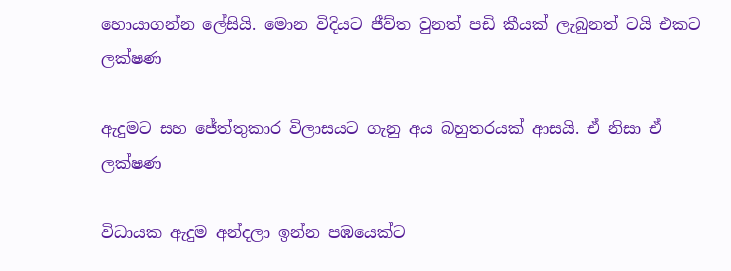හොයාගන්න ලේසියි. මොන විදියට ජීව්ත වුනත් පඩි කීයක් ලැබුනත් ටයි එකට ලක්ෂණ

ඇදුමට සහ ජේත්තුකාර විලාසයට ගැනු අය බහුතරයක් ආසයි. ඒ නිසා ඒ ලක්ෂණ

විධායක ඇදුම අන්දලා ඉන්න පඹයෙක්ට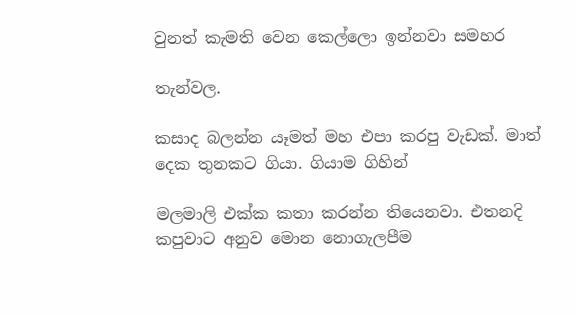වුනත් කැමති වෙන කෙල්ලො ඉන්නවා සමහර

තැන්වල.

කසාද බලන්න යෑමත් මහ එපා කරපු වැඩක්. මාත් දෙක තුනකට ගියා. ගියාම ගිහින්

මලමාලි එක්ක කතා කරන්න තියෙනවා. එතනදි කපුවාට අනුව මොන නොගැලපීම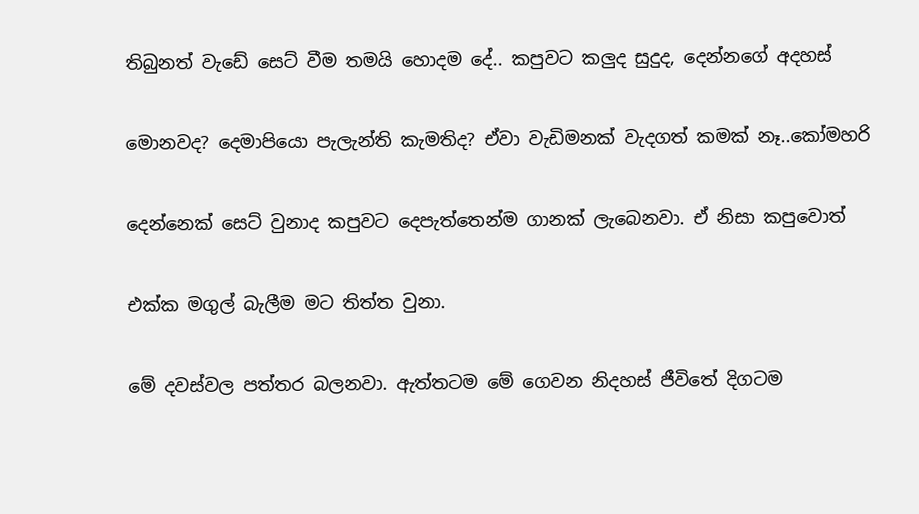තිබුනත් වැඩේ සෙට් වීම තමයි හොදම දේ.. කපුවට කලුද සුදුද, දෙන්නගේ අදහස්

මොනවද? දෙමාපියො පැලැන්ති කැමතිද? ඒවා වැඩිමනක් වැදගත් කමක් නෑ..කෝමහරි

දෙන්නෙක් සෙට් වුනාද කපුවට දෙපැත්තෙන්ම ගානක් ලැබෙනවා. ඒ නිසා කපුවොත්

එක්ක මගුල් බැලීම මට තිත්ත වුනා.

මේ දවස්වල පත්තර බලනවා. ඇත්තටම මේ ගෙවන නිදහස් ජීවිතේ දිගටම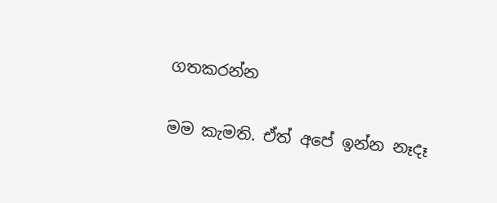ගතකරන්න

මම කැමති. ඒත් අපේ ඉන්න නෑදෑ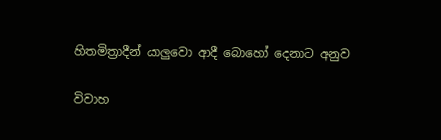හිතමිත්‍රාදීන් යාලුවො ආදී බොහෝ දෙනාට අනුව

විවාහ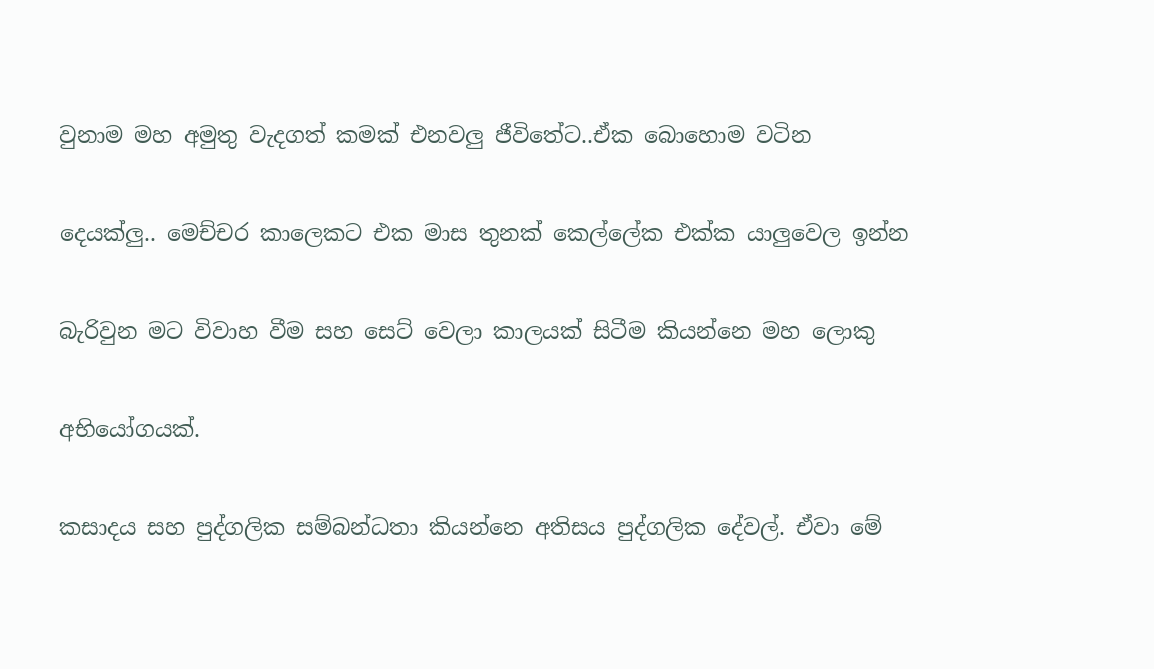වුනාම මහ අමුතු වැදගත් කමක් එනවලු ජීවිතේට..ඒක බොහොම වටින

දෙයක්ලු.. මෙච්චර කාලෙකට එක මාස තුනක් කෙල්ලේක එක්ක යාලුවෙල ඉන්න

බැරිවුන මට විවාහ වීම සහ සෙට් වෙලා කාලයක් සිටීම කියන්නෙ මහ ලොකු

අභියෝගයක්.

කසාදය සහ පුද්ගලික සම්බන්ධතා කියන්නෙ අතිසය පුද්ගලික දේවල්. ඒවා මේ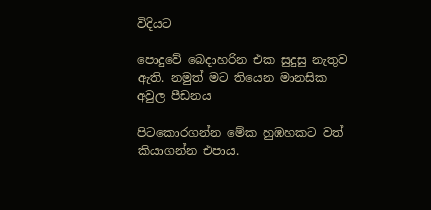විදියට

පොදුවේ බෙදාහරින එක සුදුසු නැතුව ඇති. නමුත් මට තියෙන මානසික අවුල පීඩනය

පිටකොරගන්න මේක හුඹහකට වත් කියාගන්න එපාය.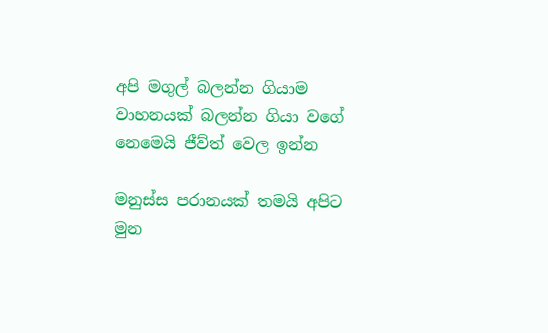අපි මගුල් බලන්න ගියාම වාහනයක් බලන්න ගියා වගේ නෙමෙයි ජීව්ත් වෙල ඉන්න

මනුස්ස පරානයක් තමයි අපිට මුන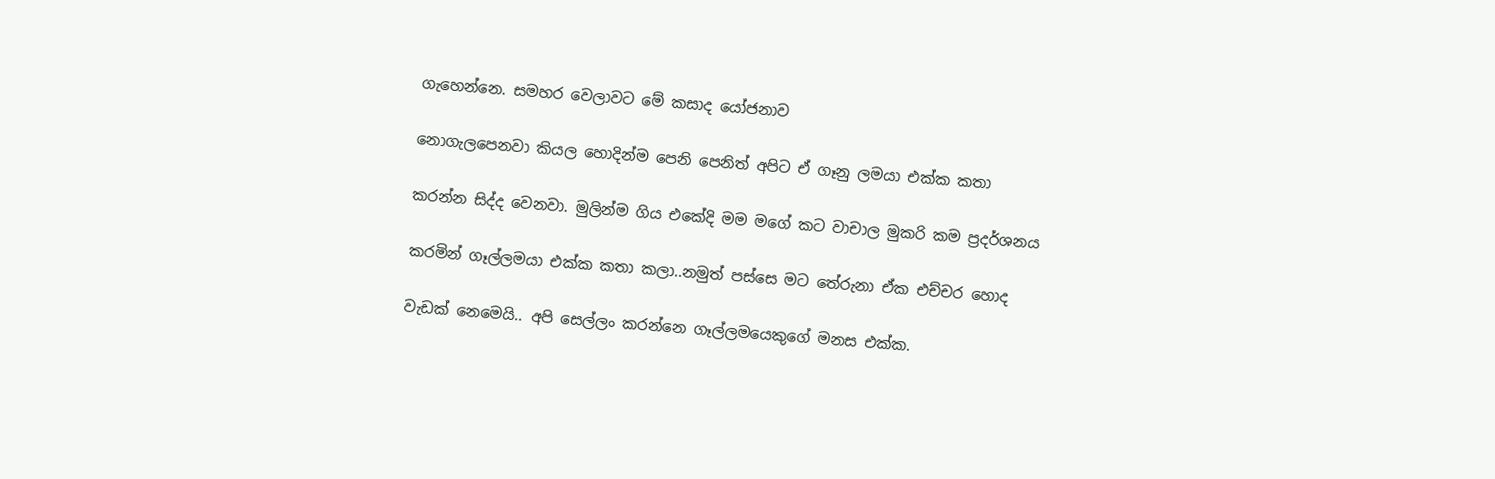ගැහෙන්නෙ. සමහර වෙලාවට මේ කසාද යෝජනාව

නොගැලපෙනවා කියල හොදින්ම පෙනි පෙනිත් අපිට ඒ ගෑනු ලමයා එක්ක කතා

කරන්න සිද්ද වෙනවා. මුලින්ම ගිය එකේදි මම මගේ කට වාචාල මුකරි කම ප්‍රදර්ශනය

කරමින් ගෑල්ලමයා එක්ක කතා කලා..නමුත් පස්සෙ මට තේරුනා ඒක එච්චර හොද

වැඩක් නෙමෙයි.. අපි සෙල්ලං කරන්නෙ ගෑල්ලමයෙකුගේ මනස එක්ක.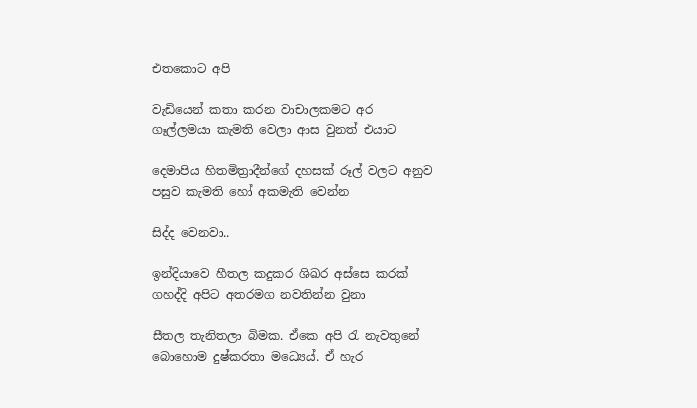එතකොට අපි

වැඩියෙන් කතා කරන වාචාලකමට අර ගෑල්ලමයා කැමති වෙලා ආස වුනත් එයාට

දෙමාපිය හිතමිත්‍රාදීන්ගේ දහසක් රූල් වලට අනුව පසුව කැමති හෝ අකමැති වෙන්න

සිද්ද වෙනවා..

ඉන්දියාවෙ හීතල කදුකර ශිඛර අස්සෙ කරක් ගහද්දි අපිට අතරමග නවතින්න වුනා

සීතල තැනිතලා බිමක. ඒකෙ අපි රැ නැවතුනේ බොහොම දුෂ්කරතා මධ්‍යෙය්. ඒ හැර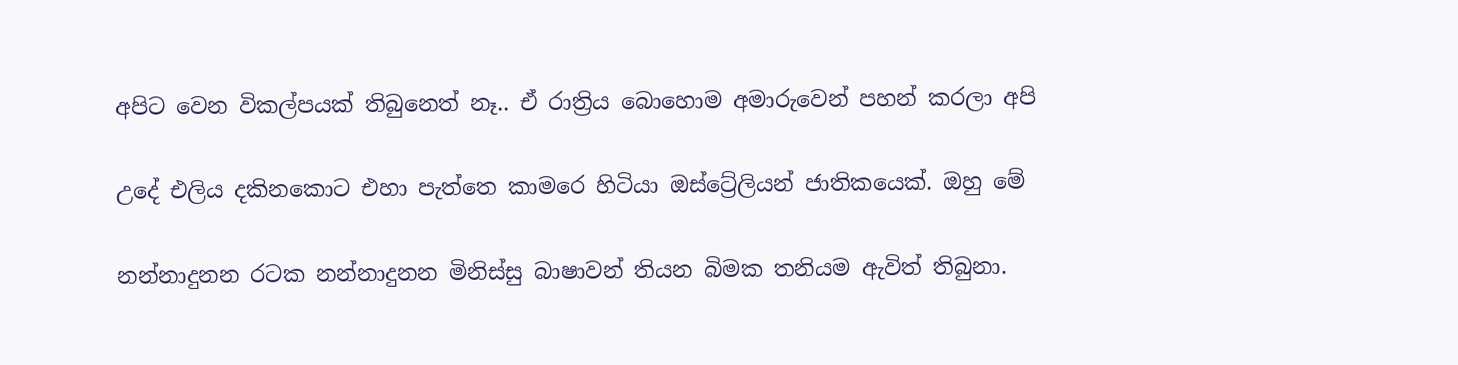අපිට වෙන විකල්පයක් තිබුනෙත් නෑ.. ඒ රාත්‍රිය බොහොම අමාරුවෙන් පහන් කරලා අපි

උදේ එලිය දකිනකොට එහා පැත්තෙ කාමරෙ හිටියා ඔස්ට්‍රේලියන් ජාතිකයෙක්. ඔහු මේ

නන්නාදුනන රටක නන්නාදුනන මිනිස්සු බාෂාවන් තියන බිමක තනියම ඇවිත් තිබුනා.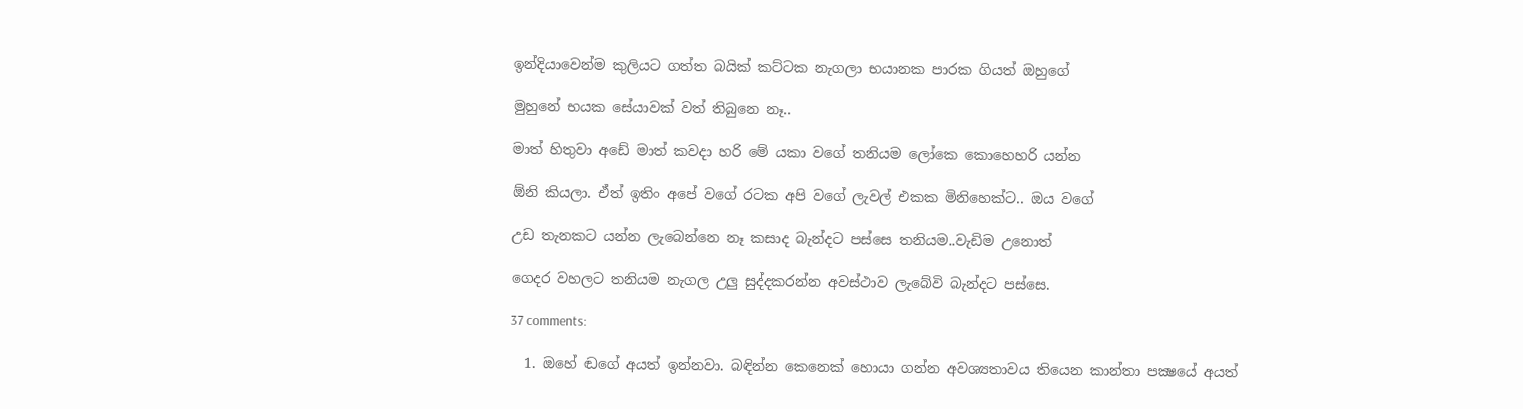ඉන්දියාවෙන්ම කුලියට ගත්ත බයික් කට්ටක නැගලා භයානක පාරක ගියත් ඔහුගේ

මුහුනේ භයක සේයාවක් වත් තිබුනෙ නෑ..

මාත් හිතුවා අඩේ මාත් කවදා හරි මේ යකා වගේ තනියම ලෝකෙ කොහෙහරි යන්න

ඕනි කියලා. ඒත් ඉතිං අපේ වගේ රටක අපි වගේ ලැවල් එකක මිනිහෙක්ට.. ඔය වගේ

උඩ තැනකට යන්න ලැබෙන්නෙ නෑ කසාද බැන්දට පස්සෙ තනියම..වැඩිම උනොත්

ගෙදර වහලට තනියම නැගල උලු සුද්දකරන්න අවස්ථාව ලැබේවි බැන්දට පස්සෙ.

37 comments:

  1. ඔහේ ඬගේ අයත් ඉන්නවා. බඳින්න කෙනෙක් හොයා ගන්න අවශ්‍යතාවය තියෙන කාන්තා පක්‍ෂයේ අයත්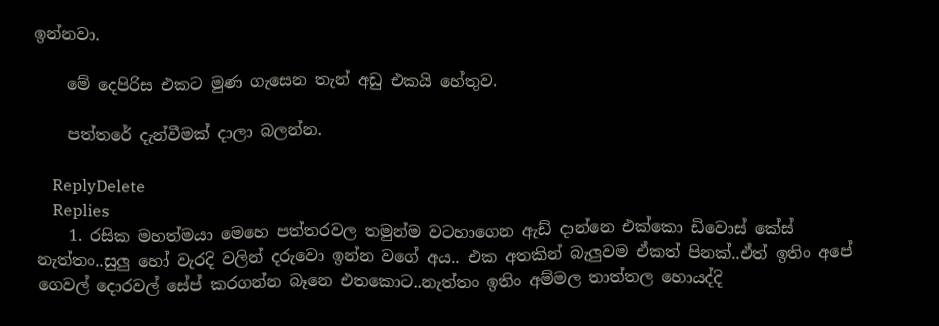ඉන්නවා.

    මේ දෙපිරිස එකට මුණ ගැසෙන තැන් අඩු එකයි හේතුව.

    පත්තරේ දැන්වීමක් දාලා බලන්න.

    ReplyDelete
    Replies
    1. රසික මහත්මයා මෙහෙ පත්තරවල තමුන්ම වටහාගෙන ඇඩ් දාන්නෙ එක්කො ඩිවොස් කේස් නැත්තං..සුලු හෝ වැරදි වලින් දරුවො ඉන්න වගේ අය.. එක අතකින් බැලුවම ඒකත් පිනක්..ඒත් ඉතිං අපේ ගෙවල් දොරවල් සේප් කරගන්න බෑනෙ එතකොට..නැත්තං ඉතිං අම්මල තාත්තල හොයද්දි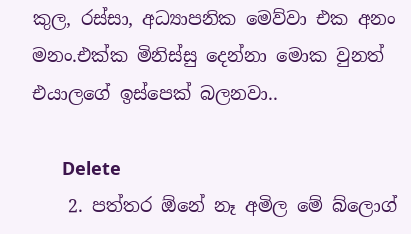කුල, රස්සා, අධ්‍යාපනික මෙව්වා එක අනං මනං.එක්ක මිනිස්සු දෙන්නා මොක වුනත් එයාලගේ ඉස්පෙක් බලනවා..

      Delete
    2. පත්තර ඕනේ නෑ අමිල මේ බ්ලොග්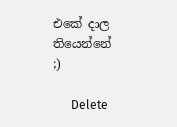එකේ දාල තියෙන්නේ ;)

      Delete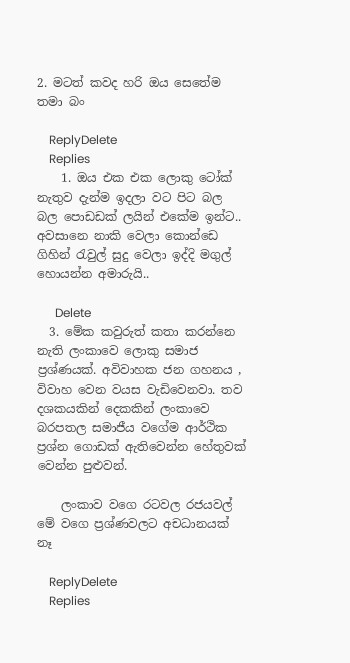2. මටත් කවද හරි ඔය සෙතේම තමා බං

    ReplyDelete
    Replies
    1. ඔය එක එක ලොකු ටෝක් නැතුව දැන්ම ඉදලා වට පිට බල බල පොඩඩක් ලයින් එකේම ඉන්ට.. අවසානෙ නාකි වෙලා කොන්ඩෙ ගිහින් රැවුල් සුදු වෙලා ඉද්දි මගුල් හොයන්න අමාරුයි..

      Delete
  3. මේක කවුරුත් කතා කරන්නෙ නැති ලංකාවෙ ලොකු සමාජ ප්‍රශ්ණයක්. අවිවාහක ජන ගහනය , විවාහ වෙන වයස වැඩිවෙනවා. තව දශකයකින් දෙකකින් ලංකාවෙ බරපතල සමාජීය වගේම ආර්ථික ප්‍රශ්න ගොඩක් ඇතිවෙන්න හේතුවක් වෙන්න පුළුවන්.

    ලංකාව වගෙ රටවල රජයවල් මේ වගෙ ප්‍රශ්ණවලට අචධානයක් නෑ

    ReplyDelete
    Replies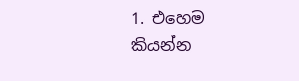1. එහෙම කියන්න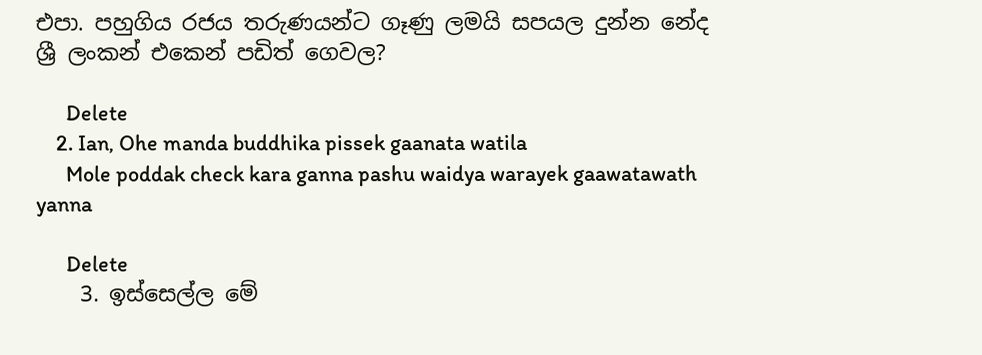එපා. පහුගිය රජය තරුණයන්ට ගෑණු ලමයි සපයල දුන්න නේද ශ්‍රී ලංකන් එකෙන් පඩිත් ගෙවල?

      Delete
    2. Ian, Ohe manda buddhika pissek gaanata watila
      Mole poddak check kara ganna pashu waidya warayek gaawatawath yanna

      Delete
    3. ඉස්සෙල්ල මේ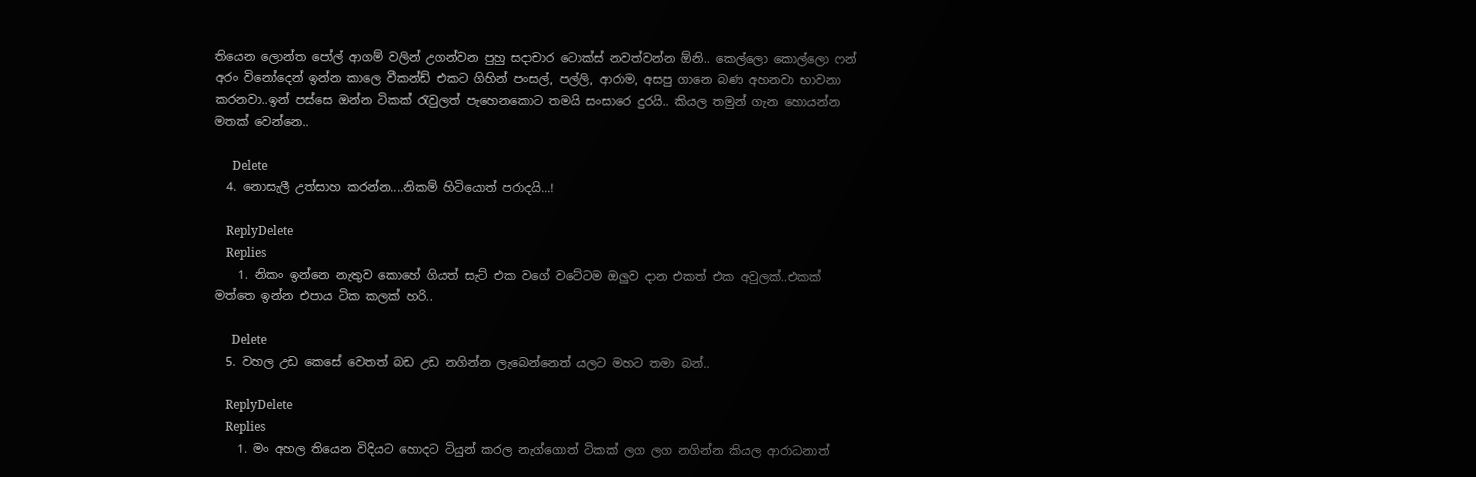තියෙන ලොන්ත පෝල් ආගම් වලින් උගන්වන පුහු සදාචාර ටොක්ස් නවත්වන්න ඕනි.. කෙල්ලො කොල්ලො ෆන් අරං විනෝදෙන් ඉන්න කාලෙ වීකන්ඩ් එකට ගිහින් පංසල්, පල්ලි, ආරාම, අසපු ගානෙ බණ අහනවා භාවනා කරනවා..ඉන් පස්සෙ ඔන්න ටිකක් රැවුලත් පැහෙනකොට තමයි සංසාරෙ දුරයි.. කියල තමුන් ගැන හොයන්න මතක් වෙන්නෙ..

      Delete
  4. නොසැලී උත්සාහ කරන්න....නිකම් හිටියොත් පරාදයි...!

    ReplyDelete
    Replies
    1. නිකං ඉන්නෙ නැතුව කොහේ ගියත් සැට් එක වගේ වටේටම ඔලුව දාන එකත් එක අවුලක්..එකක් මත්තෙ ඉන්න එපාය ටික කලක් හරි..

      Delete
  5. වහල උඩ කෙසේ වෙතත් බඩ උඩ නගින්න ලැබෙන්නෙත් යලට මහට තමා බන්..

    ReplyDelete
    Replies
    1. මං අහල තියෙන විදියට හොදට ටියුන් කරල නැග්ගොත් ටිකක් ලග ලග නගින්න කියල ආරාධනාත්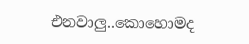එනවාලු..කොහොමද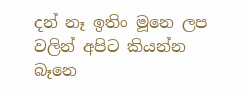දන් නෑ ඉතිං මූනෙ ලප වලින් අපිට කියන්න බෑනෙ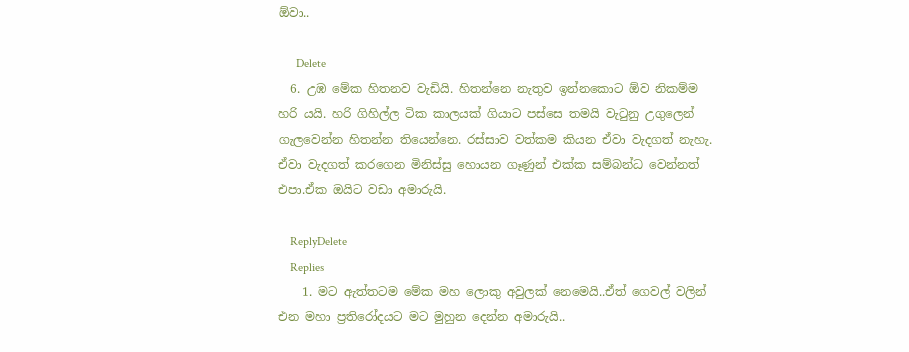ඕවා..

      Delete
  6. උඹ මේක හිතනව වැඩියි. හිතන්නෙ නැතුව ඉන්නකොට ඕව නිකම්ම හරි යයි. හරි ගිහිල්ල ටික කාලයක් ගියාට පස්සෙ තමයි වැටුනු උගුලෙන් ගැලවෙන්න හිතන්න තියෙන්නෙ. රස්සාව වත්කම කියන ඒවා වැදගත් නැහැ. ඒවා වැදගත් කරගෙන මිනිස්සු හොයන ගෑණුන් එක්ක සම්බන්ධ වෙන්නත් එපා.ඒක ඔයිට වඩා අමාරුයි.

    ReplyDelete
    Replies
    1. මට ඇත්තටම මේක මහ ලොකු අවුලක් නෙමෙයි..ඒත් ගෙවල් වලින් එන මහා ප්‍රතිරෝදයට මට මුහුන දෙන්න අමාරුයි..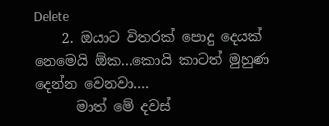Delete
    2. ඔයාට විතරක් පොදු දෙයක් නෙමෙයි ඕක...කොයි කාටත් මුහුණ දෙන්න වෙනවා....
      මාත් මේ දවස්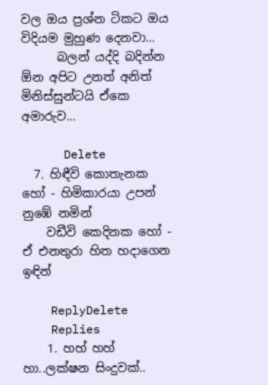වල ඔය ප්‍රශ්න ටිකට ඔය විදියම මුහුණ දෙනවා...
      බලන් යද්දි බදින්න ඕන අපිට උනත් අනිත් මිනිස්සුන්ටයි ඒකෙ අමාරුව...

      Delete
  7. හිඳීවි කොතැනක හෝ - හිමිකාරයා උපන් නුඹේ නමින්
    වඩීවි කෙදිනක හෝ - ඒ එනතුරා හිත හදාගෙන ඉඳින්

    ReplyDelete
    Replies
    1. හහ් හහ් හා..ලක්ෂන සිංදුවක්..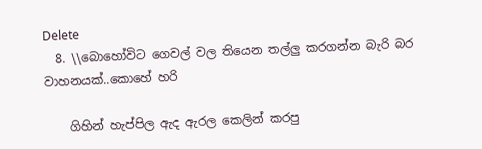Delete
  8. \\බොහෝවිට ගෙවල් වල තියෙන තල්ලු කරගන්න බැරි බර වාහනයක්..කොහේ හරි

    ගිහින් හැප්පිල ඇද ඇරල කෙලින් කරපු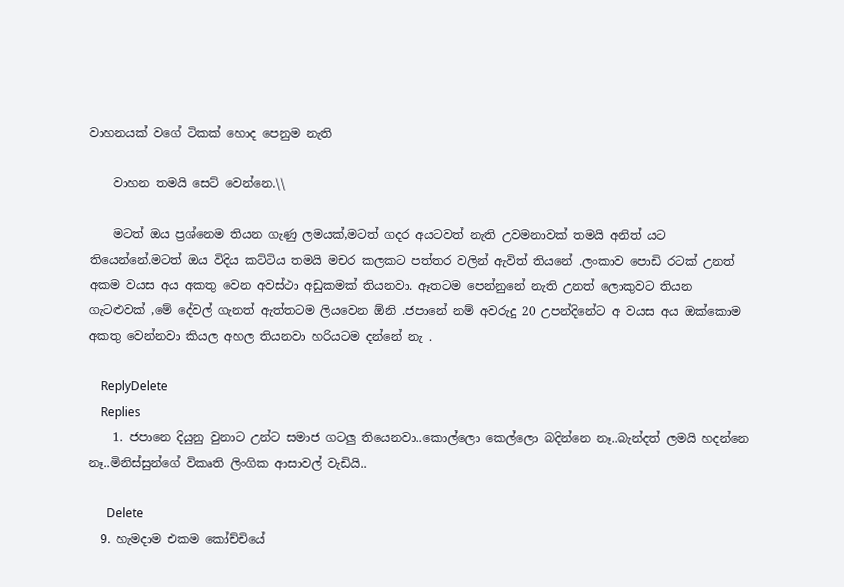වාහනයක් වගේ ටිකක් හොද පෙනුම නැති

    වාහන තමයි සෙට් වෙන්නෙ.\\

    මටත් ඔය ප්‍රශ්නෙම තියන ගැණු ලමයක්,මටත් ගදර අයටවත් නැති උවමනාවක් තමයි අනිත් යට තියෙන්නේ.මටත් ඔය විදිය කට්ටිය තමයි මචර කලකට පත්තර වලින් ඇවිත් තියනේ .ලංකාව පොඩි රටක් උනත් අකම වයස අය අකතු වෙන අවස්ථා අඩුකමක් තියනවා. ඈතටම පෙන්නුනේ නැති උනත් ලොකුවට තියන ගැටළුවක් ,මේ දේවල් ගැනත් ඇත්තටම ලියවෙන ඕනි .ජපානේ නම් අවරුදු 20 උපන්දිනේට අ වයස අය ඔක්කොම අකතු වෙන්නවා කියල අහල තියනවා හරියටම දන්නේ නැ .

    ReplyDelete
    Replies
    1. ජපානෙ දියුනු වුනාට උන්ට සමාජ ගටලු තියෙනවා..කොල්ලො කෙල්ලො බදින්නෙ නෑ..බැන්දත් ලමයි හදන්නෙ නෑ..මිනිස්සුන්ගේ විකෘති ලිංගික ආසාවල් වැඩියි..

      Delete
  9. හැමදාම එකම කෝච්චියේ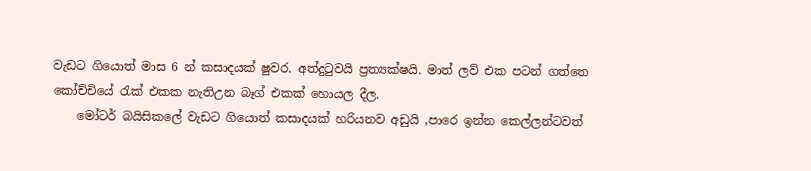වැඩට ගියොත් මාස 6 න් කසාදයක් ෂුවර. අත්දුටුවයි ප්‍රත්‍යක්ෂයි. මාත් ලව් එක පටන් ගත්තෙ කෝච්චියේ රැක් එකක නැතිඋන බෑග් එකක් හොයල දීල.
    මෝටර් බයිසිකලේ වැඩට ගියොත් කසාදයක් හරියනව අඩුයි ,පාරෙ ඉන්න කෙල්ලන්ටවත්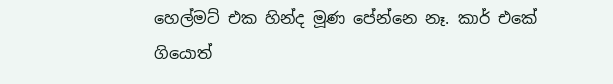හෙල්මට් එක හින්ද මූණ පේන්නෙ නෑ. කාර් එකේ ගියොත්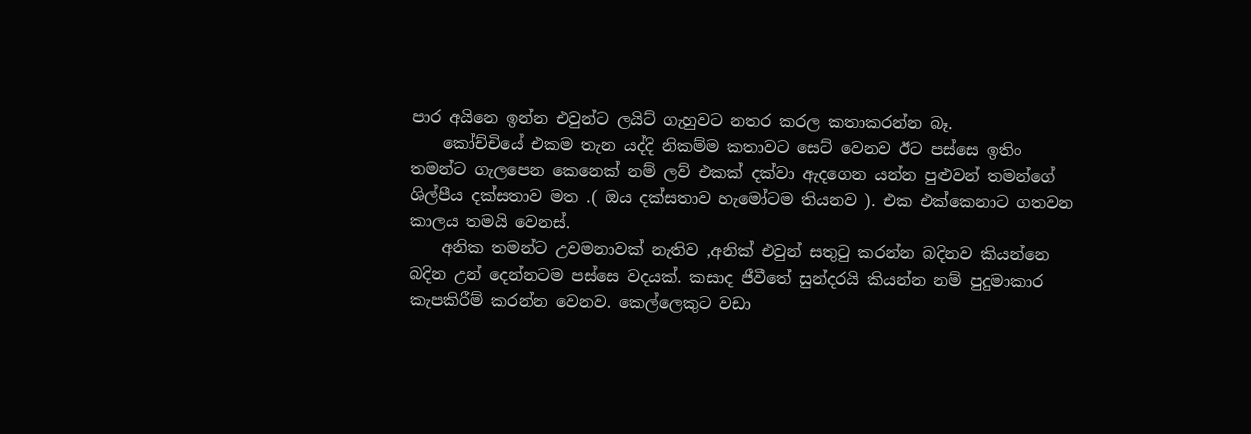පාර අයිනෙ ඉන්න එවුන්ට ලයිට් ගැහුවට නතර කරල කතාකරන්න බෑ.
    කෝච්චියේ එකම තැන යද්දි නිකම්ම කතාවට සෙට් වෙනව ඊට පස්සෙ ඉතිං තමන්ට ගැලපෙන කෙනෙක් නම් ලව් එකක් දක්වා ඇදගෙන යන්න පුළුවන් තමන්ගේ ශිල්පීය දක්සතාව මත .( ඔය දක්සතාව හැමෝටම තියනව ). එක එක්කෙනාට ගතවන කාලය තමයි වෙනස්.
    අනික තමන්ට උවමනාවක් නැතිව ,අනික් එවුන් සතුටු කරන්න බදිනව කියන්නෙ බදින උන් දෙන්නටම පස්සෙ වදයක්. කසාද ජීවීතේ සුන්දරයි කියන්න නම් පුදුමාකාර කැපකිරීම් කරන්න වෙනව. කෙල්ලෙකුට වඩා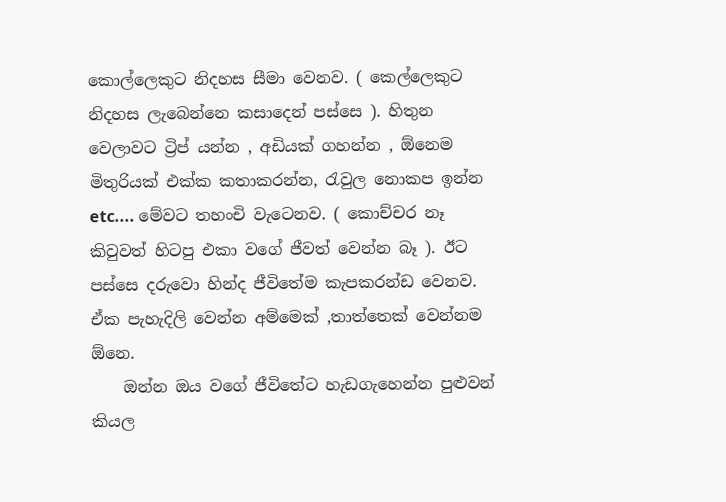කොල්ලෙකුට නිදහස සීමා වෙනව. ( කෙල්ලෙකුට නිදහස ලැබෙන්නෙ කසාදෙන් පස්සෙ ). හිතුන වෙලාවට ට්‍රිප් යන්න , අඩියක් ගහන්න , ඕනෙම මිතුරියක් එක්ක කතාකරන්න, රැවුල නොකප ඉන්න etc.... මේවට තහංචි වැටෙනව. ( කොච්චර නෑ කිවුවත් හිටපු එකා වගේ ජීවත් වෙන්න බෑ ). ඊට පස්සෙ දරුවො හින්ද ජීවිතේම කැපකරන්ඩ වෙනව. ඒක පැහැදිලි වෙන්න අම්මෙක් ,තාත්තෙක් වෙන්නම ඕනෙ.
    ඔන්න ඔය වගේ ජීවිතේට හැඩගැහෙන්න පුළුවන් කියල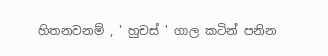හිතනවනම් , ' හුචස් ' ගාල කටින් පනින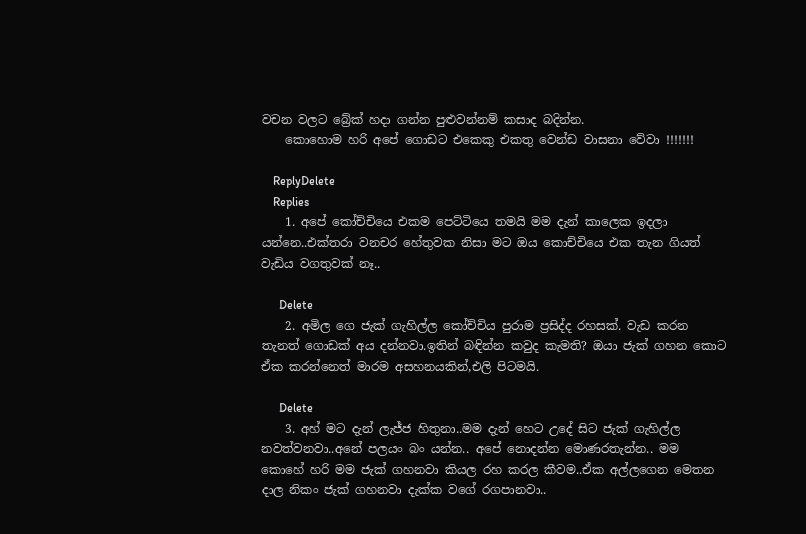වචන වලට බ්‍රේක් හදා ගන්න පුළුවන්නම් කසාද බදින්න.
    කොහොම හරි අපේ ගොඩට එකෙකු එකතු වෙන්ඩ වාසනා වේවා !!!!!!!

    ReplyDelete
    Replies
    1. අපේ කෝච්චියෙ එකම පෙට්ටියෙ තමයි මම දැන් කාලෙක ඉදලා යන්නෙ..එක්තරා වනචර හේතුවක නිසා මට ඔය කොච්චියෙ එක තැන ගියත් වැඩිය වගතුවක් නෑ..

      Delete
    2. අමිල ගෙ ජැක් ගැහිල්ල කෝච්චිය පුරාම ප්‍රසිද්ද රහසක්. වැඩ කරන තැනත් ගොඩක් අය දන්නවා.ඉතින් බඳින්න කවුද කැමති? ඔයා ජැක් ගහන කොට ඒක කරන්නෙත් මාරම අසහනයකින්,එලි පිටමයි.

      Delete
    3. අහ් මට දැන් ලැජ්ජ හිතුනා..මම දැන් හෙට උදේ සිට ජැක් ගැහිල්ල නවත්වනවා..අනේ පලයං බං යන්න.. අපේ නොදන්න මොණරතැන්න.. මම කොහේ හරි මම ජැක් ගහනවා කියල රහ කරල කීවම..ඒක අල්ලගෙන මෙතන දාල නිකං ජැක් ගහනවා දැක්ක වගේ රගපානවා..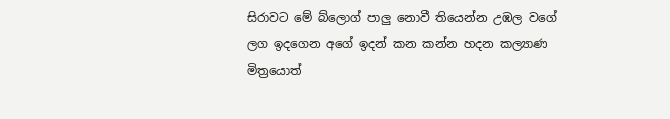සිරාවට මේ බ්ලොග් පාලු නොවී තියෙන්න උඹල වගේ ලග ඉදගෙන අගේ ඉදන් කන කන්න හදන කල්‍යාණ මිත්‍රයොත්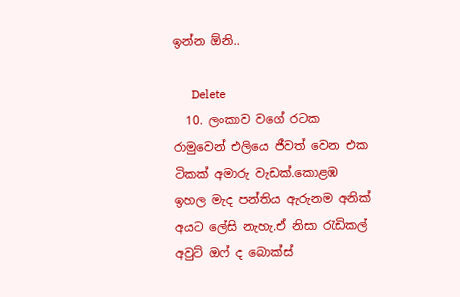ඉන්න ඕනි..

      Delete
  10. ලංකාව වගේ රටක රාමුවෙන් එලියෙ ජීවත් වෙන එක ටිකක් අමාරු වැඩක්.කොළඹ ඉහල මැද පන්තිය ඇරුනම අනික් අයට ලේසි නැහැ.ඒ නිසා රැඩිකල් අවුට් ඔෆ් ද බොක්ස්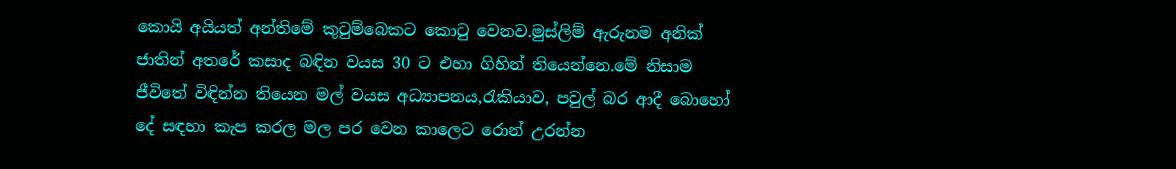කොයි අයියත් අන්තිමේ කුටුම්බෙකට කොටු වෙනව.මුස්ලිම් ඇරුනම අනික් ජාතින් අතරේ කසාද බඳින වයස 30 ට එහා ගිහින් තියෙන්නෙ.මේ නිසාම ජීවිතේ විඳින්න තියෙන මල් වයස අධ්‍යාපනය,රැකියාව, පවුල් බර ආදී බොහෝ දේ සඳහා කැප කරල මල පර වෙන කාලෙට රොන් උරන්න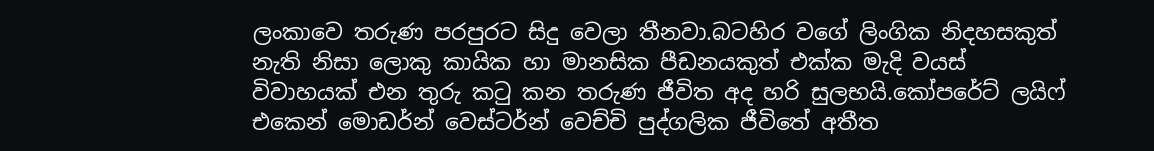ලංකාවෙ තරුණ පරපුරට සිදු වෙලා තීනවා.බටහිර වගේ ලිංගික නිදහසකුත් නැති නිසා ලොකු කායික හා මානසික පීඩනයකුත් එක්ක මැදි වයස් විවාහයක් එන තුරු කටු කන තරුණ ජීවිත අද හරි සුලභයි.කෝපරේට් ලයිෆ් එකෙන් මොඩර්න් වෙස්ටර්න් වෙච්චි පුද්ගලික ජීවිතේ අතීත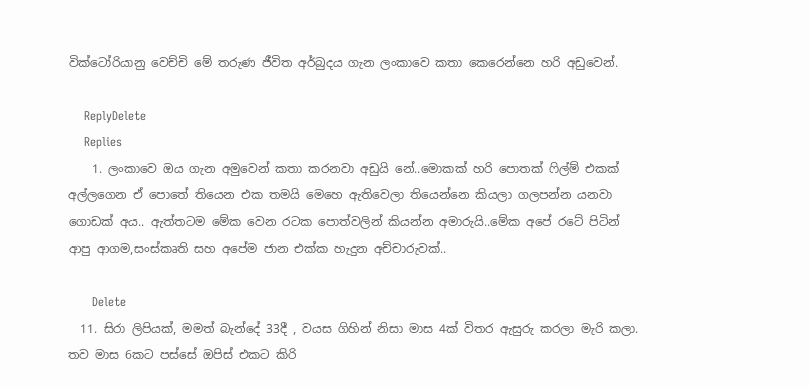වික්ටෝරියානු වෙච්චි මේ තරුණ ජීවිත අර්බුදය ගැන ලංකාවෙ කතා කෙරෙන්නෙ හරි අඩුවෙන්.

    ReplyDelete
    Replies
    1. ලංකාවෙ ඔය ගැන අමුවෙන් කතා කරනවා අඩුයි නේ..මොකක් හරි පොතක් ෆිල්ම් එකක් අල්ලගෙන ඒ පොතේ තියෙන එක තමයි මෙහෙ ඇතිවෙලා තියෙන්නෙ කියලා ගලපන්න යනවා ගොඩක් අය.. ඇත්තටම මේක වෙන රටක පොත්වලින් කියන්න අමාරුයි..මේක අපේ රටේ පිටින් ආපු ආගම,සංස්කෘති සහ අපේම ජාන එක්ක හැදුන අච්චාරුවක්..

      Delete
  11. සිරා ලිපියක්, මමත් බැන්දේ 33දී , වයස ගිහින් නිසා මාස 4ක් විතර ඇසුරු කරලා මැරි කලා. තව මාස 6කට පස්සේ ඔපිස් එකට කිරි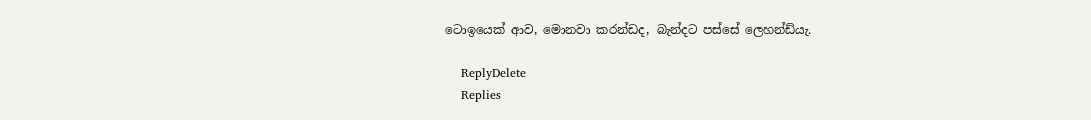ටොඉයෙක් ආව, මොනවා කරන්ඩද, බැන්දට පස්සේ ලෙහන්ඩ්යැ.

    ReplyDelete
    Replies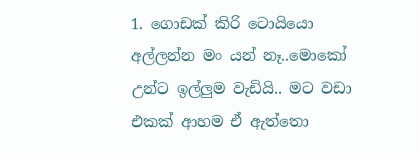1. ගොඩක් කිරි ටොයියො අල්ලන්න මං යන් නෑ..මොකෝ උන්ට ඉල්ලුම වැඩියි.. මට වඩා එකක් ආහම ඒ ඇත්තො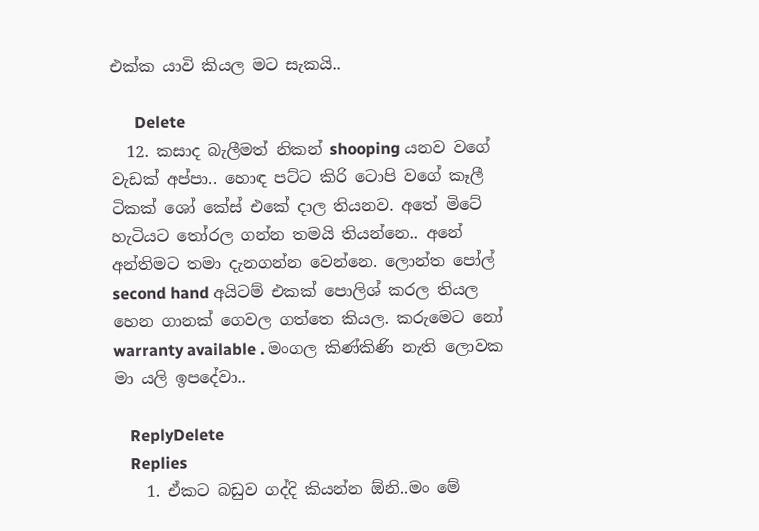එක්ක යාවි කියල මට සැකයි..

      Delete
  12. කසාද බැලීමත් නිකන් shooping යනව වගේ වැඩක් අප්පා.. හොඳ පට්ට කිරි ටොපි වගේ කෑලී ටිකක් ශෝ කේස් එකේ දාල තියනව. අතේ මිටේ හැටියට තෝරල ගන්න තමයි තියන්නෙ.. අනේ අන්තිමට තමා දැනගන්න වෙන්නෙ. ලොන්ත පෝල් second hand අයිටම් එකක් පොලිශ් කරල තියල හෙන ගානක් ගෙවල ගත්තෙ කියල. කරුමෙට නෝ warranty available . මංගල කිණ්කිණි නැති ලොවක මා යලි ඉපදේවා..

    ReplyDelete
    Replies
    1. ඒකට බඩුව ගද්දි කියන්න ඕනි..මං මේ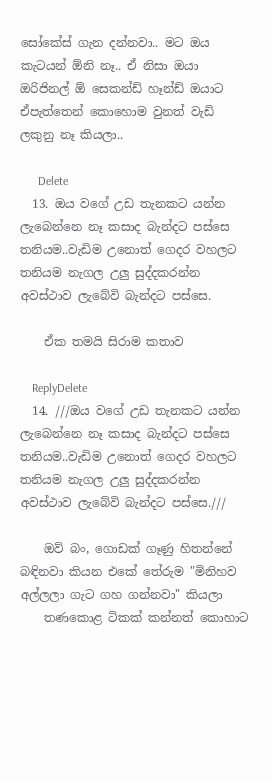සෝකේස් ගැන දන්නවා.. මට ඔය කැටයන් ඕනි නෑ.. ඒ නිසා ඔයා ඔරිජිනල් ඕ සෙකන්ඩ් හෑන්ඩ් ඔයාට ඒපැත්තෙන් කොහොම වුනත් වැඩි ලකුනු නෑ කියලා..

      Delete
  13. ඔය වගේ උඩ තැනකට යන්න ලැබෙන්නෙ නෑ කසාද බැන්දට පස්සෙ තනියම..වැඩිම උනොත් ගෙදර වහලට තනියම නැගල උලු සුද්දකරන්න අවස්ථාව ලැබේවි බැන්දට පස්සෙ.

    ඒක තමයි සිරාම කතාව

    ReplyDelete
  14. ///ඔය වගේ උඩ තැනකට යන්න ලැබෙන්නෙ නෑ කසාද බැන්දට පස්සෙ තනියම..වැඩිම උනොත් ගෙදර වහලට තනියම නැගල උලු සුද්දකරන්න අවස්ථාව ලැබේවි බැන්දට පස්සෙ.///

    ඔව් බං, ගොඩක් ගෑණු හිතන්නේ බඳිනවා කියන එකේ තේරුම "මිනිහව අල්ලලා ගැට ගහ ගන්නවා" කියලා
    තණකොළ ටිකක් කන්නත් කොහාට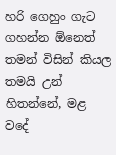හරි ගෙහුං ගැට ගහන්න ඕනෙත් තමන් විසින් කියල තමයි උන් හිතන්නේ, මළ වදේ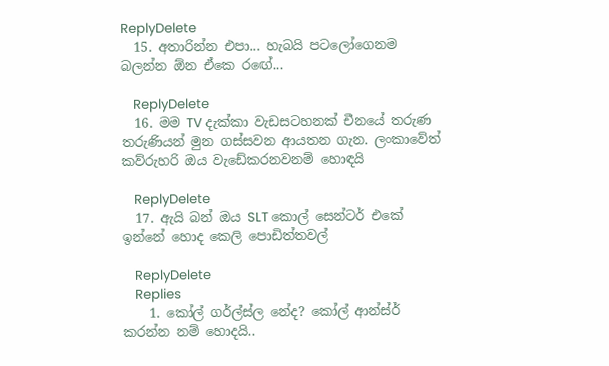ReplyDelete
  15. අතාරින්න එපා... හැබයි පටලෝගෙනම බලන්න ඕන ඒකෙ රඟේ...

    ReplyDelete
  16. මම TV දැක්කා වැඩසටහනක් චීනයේ තරුණ තරුණියන් මුන ගස්සවන ආයතන ගැන. ලංකාවේත් කව්රුහරි ඔය වැඩේකරනවනම් හොඳයි

    ReplyDelete
  17. ඇයි බන් ඔය SLT කොල් සෙන්ටර් එකේ ඉන්නේ හොද කෙලි පොඩිත්තවල්

    ReplyDelete
    Replies
    1. කෝල් ගර්ල්ස්ල නේද? කෝල් ආන්ස්ර් කරන්න නම් හොදයි..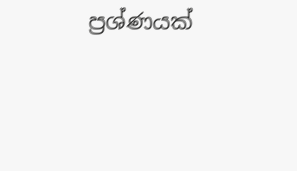ප්‍රශ්ණයක්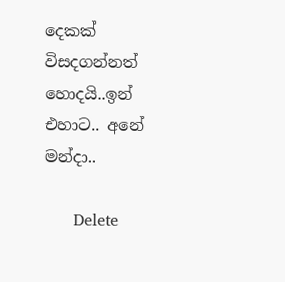දෙකක් විසදගන්නත් හොදයි..ඉන් එහාට.. අනේ මන්දා..

      Delete